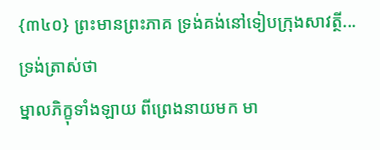{៣៤០} ព្រះមានព្រះភាគ ទ្រង់គង់នៅទៀបក្រុងសាវត្ថី...
ទ្រង់ត្រាស់ថា
ម្នាលភិក្ខុទាំងឡាយ ពីព្រេងនាយមក មា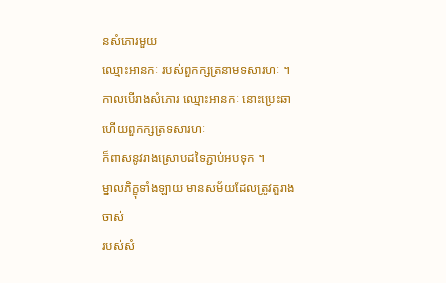នសំភោរមួយ
ឈ្មោះអានកៈ របស់ពួកក្សត្រនាមទសារហៈ ។
កាលបើរាងសំភោរ ឈ្មោះអានកៈ នោះប្រេះឆា
ហើយពួកក្សត្រទសារហៈ
ក៏ពាសនូវរាងស្រោបដទៃភ្ជាប់អបទុក ។
ម្នាលភិក្ខុទាំងឡាយ មានសម័យដែលត្រូវតួរាងចាស់
របស់សំ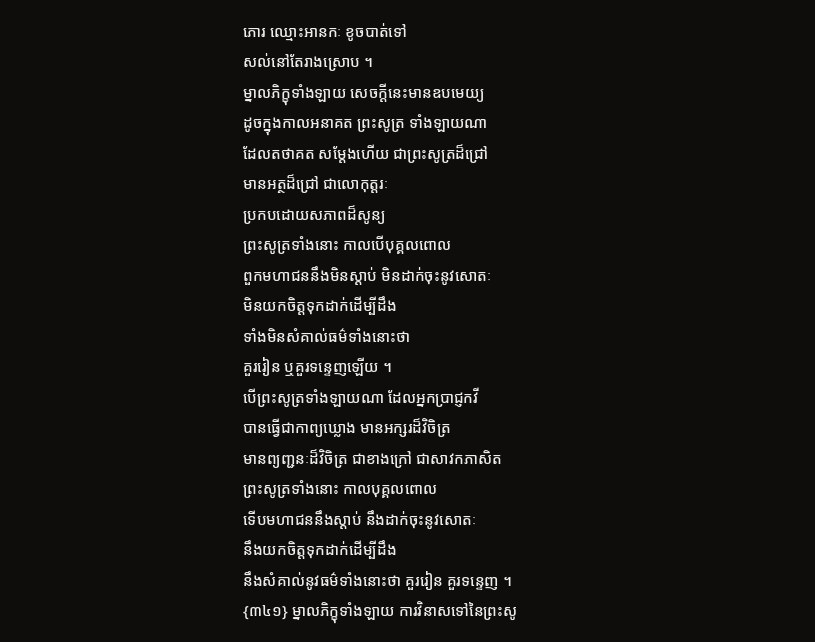ភោរ ឈ្មោះអានកៈ ខូចបាត់ទៅ
សល់នៅតែរាងស្រោប ។
ម្នាលភិក្ខុទាំងឡាយ សេចក្ដីនេះមានឧបមេយ្យ
ដូចក្នុងកាលអនាគត ព្រះសូត្រ ទាំងឡាយណា
ដែលតថាគត សម្ដែងហើយ ជាព្រះសូត្រដ៏ជ្រៅ
មានអត្ថដ៏ជ្រៅ ជាលោកុត្តរៈ
ប្រកបដោយសភាពដ៏សូន្យ
ព្រះសូត្រទាំងនោះ កាលបើបុគ្គលពោល
ពួកមហាជននឹងមិនស្ដាប់ មិនដាក់ចុះនូវសោតៈ
មិនយកចិត្តទុកដាក់ដើម្បីដឹង
ទាំងមិនសំគាល់ធម៌ទាំងនោះថា
គួររៀន ឬគួរទន្ទេញឡើយ ។
បើព្រះសូត្រទាំងឡាយណា ដែលអ្នកប្រាជ្ញកវី
បានធ្វើជាកាព្យឃ្លោង មានអក្សរដ៏វិចិត្រ
មានព្យញ្ជនៈដ៏វិចិត្រ ជាខាងក្រៅ ជាសាវកភាសិត
ព្រះសូត្រទាំងនោះ កាលបុគ្គលពោល
ទើបមហាជននឹងស្ដាប់ នឹងដាក់ចុះនូវសោតៈ
នឹងយកចិត្តទុកដាក់ដើម្បីដឹង
នឹងសំគាល់នូវធម៌ទាំងនោះថា គួររៀន គួរទន្ទេញ ។
{៣៤១} ម្នាលភិក្ខុទាំងឡាយ ការវិនាសទៅនៃព្រះសូ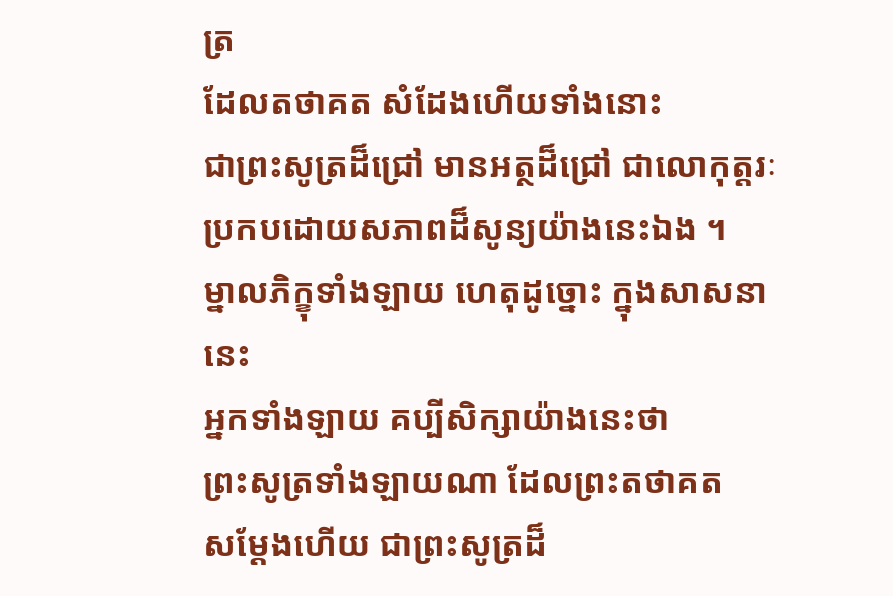ត្រ
ដែលតថាគត សំដែងហើយទាំងនោះ
ជាព្រះសូត្រដ៏ជ្រៅ មានអត្ថដ៏ជ្រៅ ជាលោកុត្តរៈ
ប្រកបដោយសភាពដ៏សូន្យយ៉ាងនេះឯង ។
ម្នាលភិក្ខុទាំងឡាយ ហេតុដូច្នោះ ក្នុងសាសនានេះ
អ្នកទាំងឡាយ គប្បីសិក្សាយ៉ាងនេះថា
ព្រះសូត្រទាំងឡាយណា ដែលព្រះតថាគត
សម្ដែងហើយ ជាព្រះសូត្រដ៏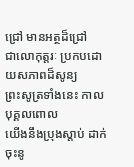ជ្រៅ មានអត្ថដ៏ជ្រៅ
ជាលោកុត្តរៈ ប្រកបដោយសភាពដ៏សូន្យ
ព្រះសូត្រទាំងនេះ កាលបុគ្គលពោល
យើងនឹងប្រុងស្ដាប់ ដាក់ចុះនូ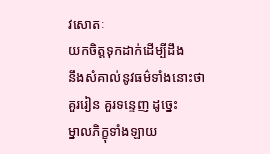វសោតៈ
យកចិត្តទុកដាក់ដើម្បីដឹង
នឹងសំគាល់នូវធម៌ទាំងនោះថា
គួររៀន គួរទន្ទេញ ដូច្នេះ
ម្នាលភិក្ខុទាំងឡាយ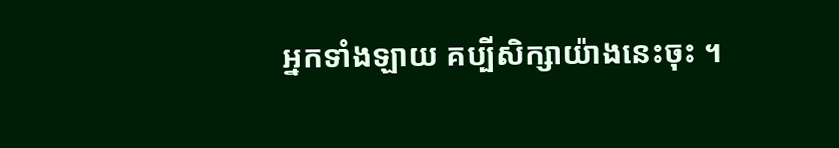អ្នកទាំងឡាយ គប្បីសិក្សាយ៉ាងនេះចុះ ។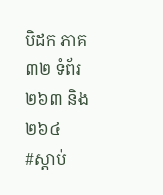បិដក ភាគ៣២ ទំព័រ២៦៣ និង២៦៤
#ស្ដាប់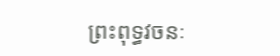ព្រះពុទ្ធវចនៈ